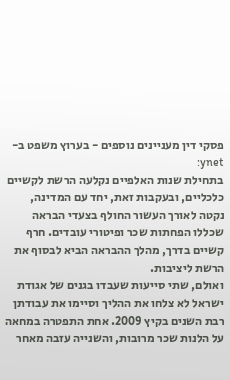פסקי דין מעניינים נוספים - בערוץ משפט ב-ynet:
בתחילת שנות האלפיים נקלעה הרשת לקשיים כלכליים, ובעקבות זאת, יחד עם המדינה, נקטה לאורך העשור החולף בצעדי הבראה שכללו הפחתות שכר ופיטורי עובדים. חרף קשיים בדרך, מהלך ההבראה הביא לבסוף את הרשת ליציבות.
ואולם, שתי סייעות שעבדו בגנים של אגודת ישראל לא צלחו את ההליך וסיימו את עבודתן רבת השנים בקיץ 2009. אחת התפטרה במחאה על הלנות שכר מרובות, והשנייה עזבה מאחר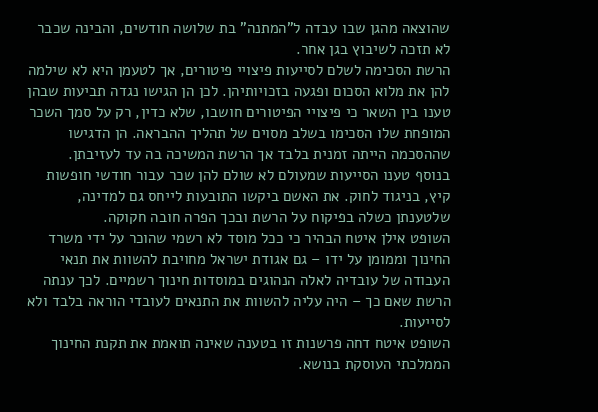שהוצאה מהגן שבו עבדה ל"המתנה" בת שלושה חודשים, והבינה שכבר לא תזכה לשיבוץ בגן אחר.
הרשת הסכימה לשלם לסייעות פיצויי פיטורים, אך לטעמן היא לא שילמה להן את מלוא הסכום ופגעה בזכויותיהן. לכן הן הגישו נגדה תביעות שבהן טענו בין השאר כי פיצויי הפיטורים חושבו, שלא כדין, רק על סמך השכר המופחת שלו הסכימו בשלב מסוים של תהליך ההבראה. הן הדגישו שההסכמה הייתה זמנית בלבד אך הרשת המשיכה בה עד לעזיבתן.
בנוסף טענו הסייעות שמעולם לא שולם להן שכר עבור חודשי חופשות קיץ, בניגוד לחוק. את האשם ביקשו התובעות לייחס גם למדינה, שלטענתן כשלה בפיקוח על הרשת ובכך הפרה חובה חקוקה.
השופט אילן איטח הבהיר כי ככל מוסד לא רשמי שהוכר על ידי משרד החינוך וממומן על ידו – גם אגודת ישראל מחויבת להשוות את תנאי העבודה של עובדיה לאלה הנהוגים במוסדות חינוך רשמיים. לכך ענתה הרשת שאם כך – היה עליה להשוות את התנאים לעובדי הוראה בלבד ולא לסייעות.
השופט איטח דחה פרשנות זו בטענה שאינה תואמת את תקנת החינוך הממלכתי העוסקת בנושא.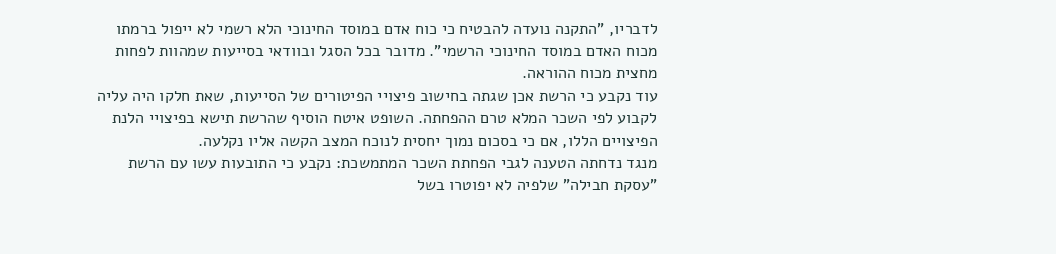לדבריו, "התקנה נועדה להבטיח כי כוח אדם במוסד החינוכי הלא רשמי לא ייפול ברמתו מכוח האדם במוסד החינוכי הרשמי". מדובר בכל הסגל ובוודאי בסייעות שמהוות לפחות מחצית מכוח ההוראה.
עוד נקבע כי הרשת אכן שגתה בחישוב פיצויי הפיטורים של הסייעות, שאת חלקו היה עליה לקבוע לפי השכר המלא טרם ההפחתה. השופט איטח הוסיף שהרשת תישא בפיצויי הלנת הפיצויים הללו, אם כי בסכום נמוך יחסית לנוכח המצב הקשה אליו נקלעה.
מנגד נדחתה הטענה לגבי הפחתת השכר המתמשכת: נקבע כי התובעות עשו עם הרשת "עסקת חבילה" שלפיה לא יפוטרו בשל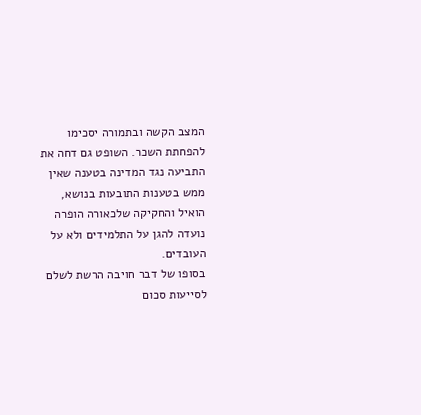המצב הקשה ובתמורה יסכימו להפחתת השכר. השופט גם דחה את התביעה נגד המדינה בטענה שאין ממש בטענות התובעות בנושא, הואיל והחקיקה שלכאורה הופרה נועדה להגן על התלמידים ולא על העובדים.
בסופו של דבר חויבה הרשת לשלם לסייעות סכום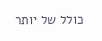כולל של יותר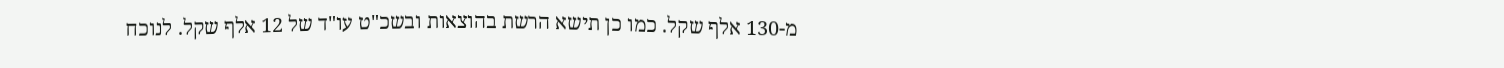מ-130 אלף שקל. כמו כן תישא הרשת בהוצאות ובשכ"ט עו"ד של 12 אלף שקל. לנוכח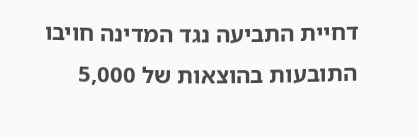דחיית התביעה נגד המדינה חויבו התובעות בהוצאות של 5,000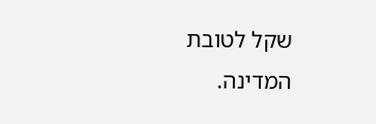שקל לטובת המדינה.